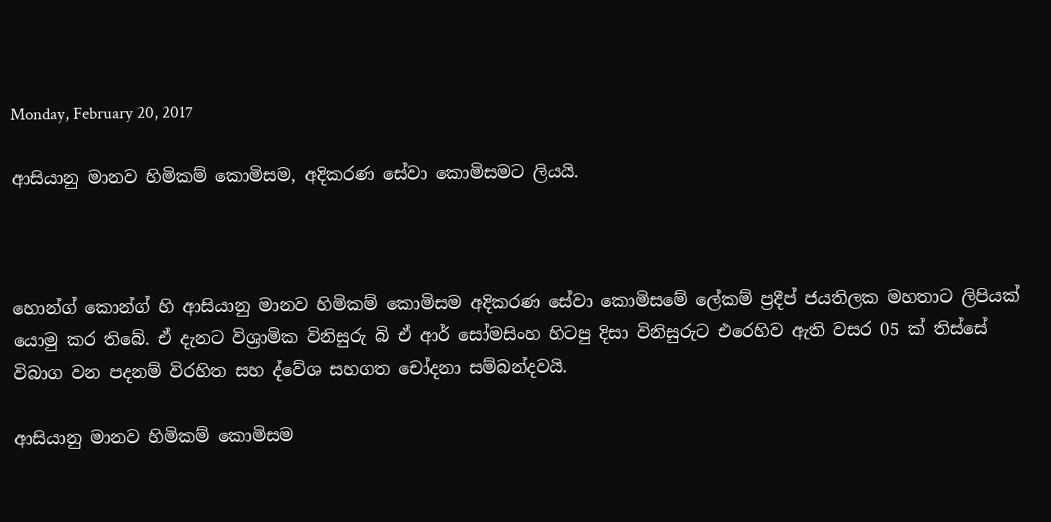Monday, February 20, 2017

ආසියානු මානව හිමිකම් කොමිසම, අදිකරණ සේවා කොමිසමට ලියයි.



හොන්ග් කොන්ග් හි ආසියානු මානව හිමිකම් කොමිසම අදිකරණ සේවා කොමිසමේ ලේකම් ප්‍රදීප් ජයතිලක මහතාට ලිපියක් යොමු කර තිබේ. ඒ දැනට විශ්‍රාමික විනිසුරු බි ඒ ආර් සෝමසිංහ හිටපු දිසා විනිසුරුට එරෙහිව ඇති වසර 05 ක් තිස්සේ විබාග වන පදනම් විරහිත සහ ද්වේශ සහගත චෝදනා සම්බන්දවයි.

ආසියානු මානව හිමිකම් කොමිසම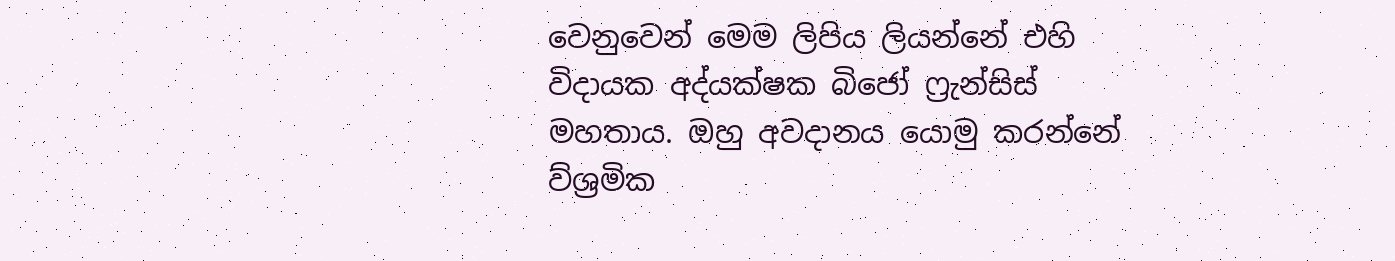වෙනුවෙන් මෙම ලිපිය ලියන්නේ එහි විදායක අද්යක්ෂක බිජෝ ෆ්‍රැන්සිස් මහතාය. ඔහු අවදානය යොමු කරන්නේ ව්ශ්‍රමික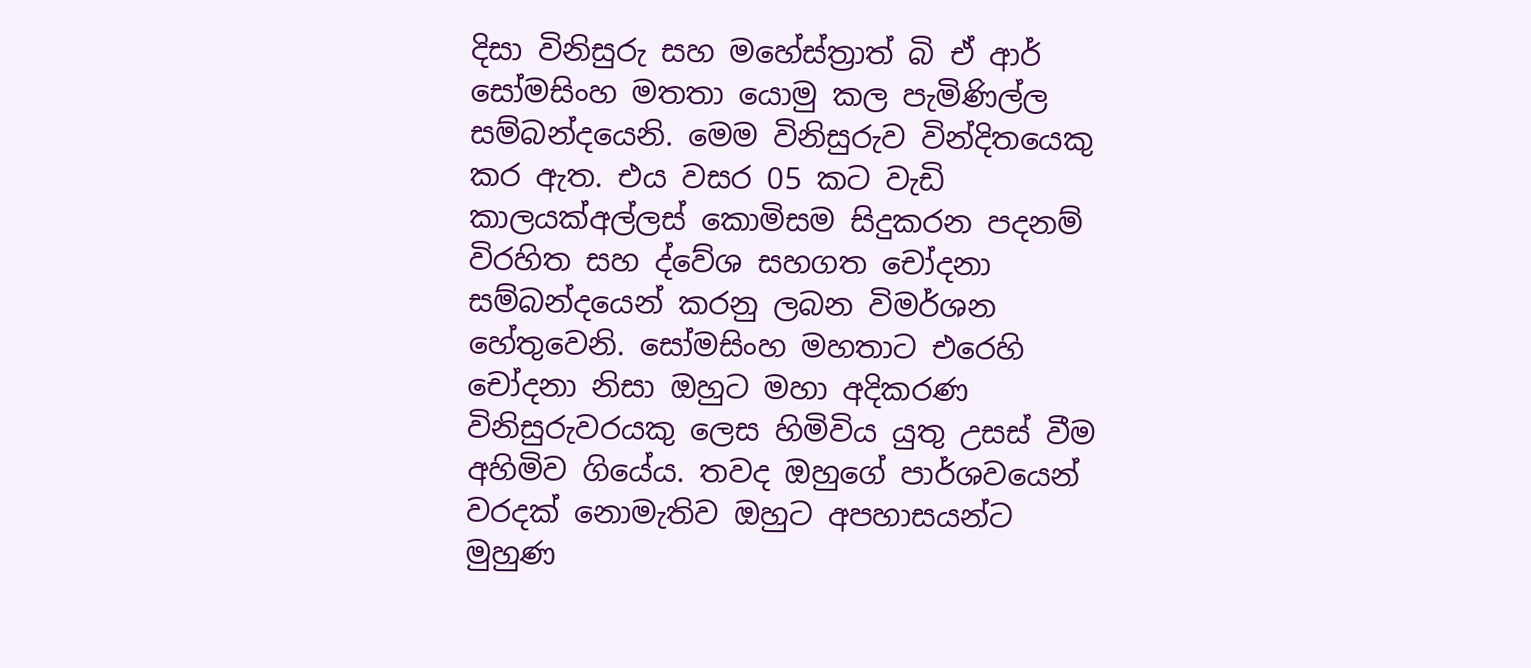දිසා විනිසුරු සහ මහේස්ත්‍රාත් බි ඒ ආර් සෝමසිංහ මතතා යොමු කල පැමිණිල්ල සම්බන්දයෙනි. මෙම විනිසුරුව වින්දිතයෙකු කර ඇත. එය වසර 05 කට වැඩි කාලයක්අල්ලස් කොමිසම සිදුකරන පදනම් විරහිත සහ ද්වේශ සහගත චෝදනා සම්බන්දයෙන් කරනු ලබන විමර්ශන හේතුවෙනි. සෝමසිංහ මහතාට එරෙහි චෝදනා නිසා ඔහුට මහා අදිකරණ විනිසුරුවරයකු ලෙස හිමිවිය යුතු උසස් වීම අහිමිව ගියේය. තවද ඔහුගේ පාර්ශවයෙන් වරදක් නොමැතිව ඔහුට අපහාසයන්ට මුහුණ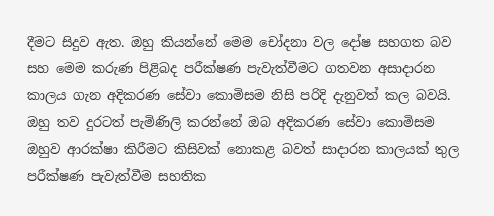දීමට සිදුව ඇත. ඔහු කියන්නේ මෙම චෝදනා වල දෝෂ සහගත බව සහ මෙම කරුණ පිළිබද පරීක්ෂණ පැවැත්වීමට ගතවන අසාදාරන කාලය ගැන අදිකරණ සේවා කොමිසම නිසි පරිදි දැනුවත් කල බවයි. ඔහු තව දුරටත් පැමිණිලි කරන්නේ ඔබ අදිකරණ සේවා කොමිසම ඔහුව ආරක්ෂා කිරීමට කිසිවක් නොකළ බවත් සාදාරන කාලයක් තුල පරීක්ෂණ පැවැත්වීම සහතික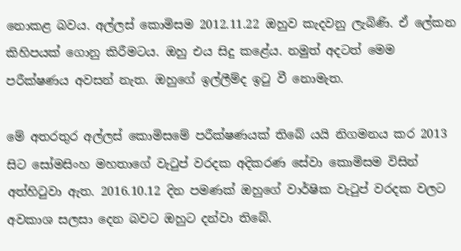නොකළ බවය. අල්ලස් කොමිසම 2012.11.22 ඔහුව කැදවනු ලැබිණි. ඒ ලේකන කිහිපයක් ගොනු කිරීමටය. ඔහු එය සිදු කළේය. නමුත් අදටත් මෙම පරීක්ෂණය අවසන් නැත. ඔහුගේ ඉල්ලීම්ද ඉටු වී නොමැත.

මේ අතරතුර අල්ලස් කොමිසමේ පරීක්ෂණයක් තිබේ යයි නිගමනය කර 2013 සිට සෝමසිංහ මහතාගේ වැටුප් වරදක අදිකරණ සේවා කොමිසම විසින් අත්හිටුවා ඇත. 2016.10.12 දින පමණක් ඔහුගේ වාර්ෂික වැටුප් වරදක වලට අවකාශ සලසා දෙන බවට ඔහුට දන්වා තිබේ.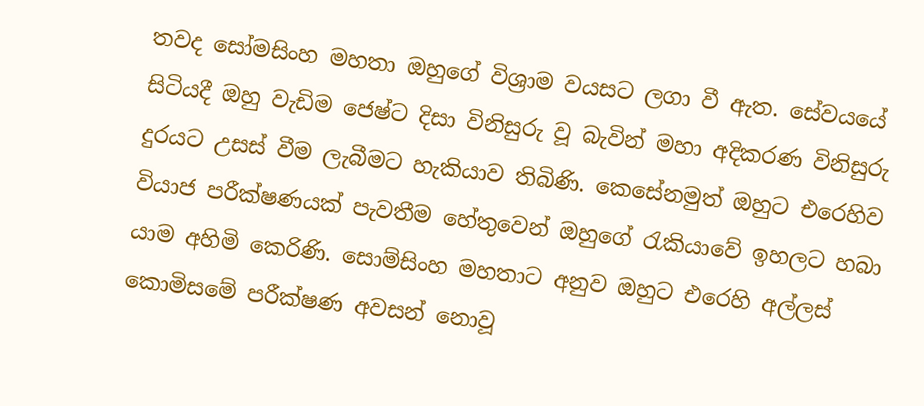තවද සෝමසිංහ මහතා ඔහුගේ විශ්‍රාම වයසට ලගා වී ඇත. සේවයයේ සිටියදී ඔහු වැඩිම ජෙෂ්ට දිසා විනිසුරු වූ බැවින් මහා අදිකරණ විනිසුරු දුරයට උසස් වීම ලැබීමට හැකියාව තිබිණි. කෙසේනමුත් ඔහුට එරෙහිව වියාජ පරීක්ෂණයක් පැවතීම හේතුවෙන් ඔහුගේ රැකියාවේ ඉහලට හබා යාම අහිමි කෙරිණි. සොම්සිංහ මහතාට අනුව ඔහුට එරෙහි අල්ලස් කොමිසමේ පරීක්ෂණ අවසන් නොවූ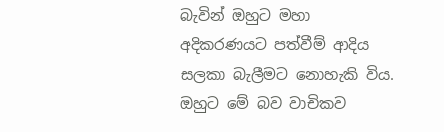බැවින් ඔහුට මහා අදිකරණයට පත්වීම් ආදිය සලකා බැලීමට නොහැකි විය. ඔහුට මේ බව වාචිකව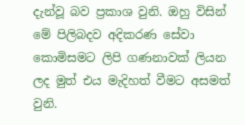දැන්වූ බව ප්‍රකාශ වුනි. ඔහු විසින් මේ පිලිබදව අදිකරණ සේවා කොමිසමට ලිපි ගණනාවක් ලියන ලද මුත් එය මැදිහත් වීමට අසමත් වුනි.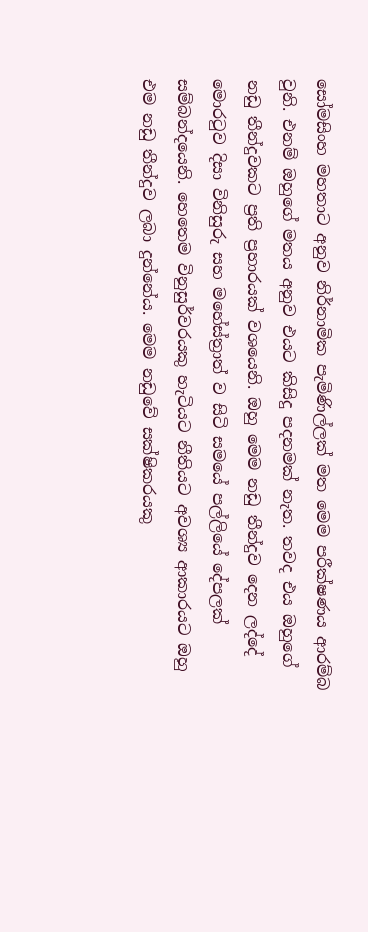සෝමසිංහ මහතාට අනුව නිර්නාමික පැමිණිල්ලක් මත මෙම පරීක්ෂණය ආරම්බ වුනි. එනම් ඔහුගේ මතය අනුව එයට කිසිදු පදනමක් නැත. තවද එය ඔහුගේ නඩු තීන්දුවකට ප්‍රති ප්‍රහාරයක් වශයෙනි. ඔහු මෙම නඩු තීන්දුව දෙන ලද්දේ  මොරටුව දිසා විනිසුරු සහ මහේස්ත්‍රාත් ව සිටි සමයේ පල්ලියේ දේපලක් සම්බන්දයෙනි. හෙතෙම විනුසුර්වරයකු හැටියට නීතියට අවශ්‍ය ආකාරයට ඔහු එම නඩු තීන්දුව ලබා දුන්නේය. මෙම නඩුවේ සක්ෂිකරයකු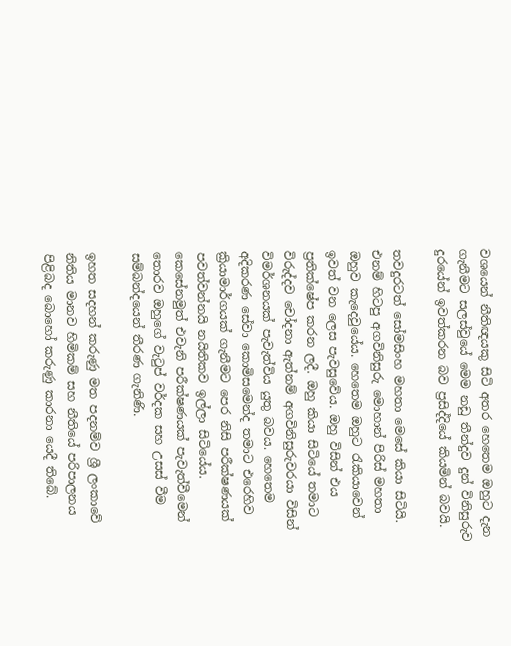වශයෙන් නීතිඥයකු සිටි අතර හෙතෙම ඔහුට දැන ගැනීමට සලස්වුයේ මෙම නඩු තීන්දුව දුන් විනිසුරුව දුරයේන් ඉවත්කරන බව ප්‍රසිද්දියේ කියමින් බවයි.

තවදුරටත් සෝමසිංහ මහතා මෙසේ කියා සිටියි. එනම් හිටපු අගවිනිසුරු මොහාන් පිරිස් මහතා ඔහුව කැදෙවුයේය. හෙතෙම ඔහුට රැකියාවෙන් ඉවත් වන ලෙස පැවසුවේය. ඔහු විසින් එය ප්‍රතික්ෂේප කරන ලදී. ඔහු කියා සිටියේ තමාට විරුද්දව චෝදනා ඇත්නම් අගවිනිසුරුවරයා විසින් විමර්ශනයක් පැවැත්විය යුතු බවය. හෙතෙම අදිකරණ සේවා කොමිසමෙන්ද තමාට එරෙහිව ක්‍රියාමාර්ගයක් ගැනීමට පෙර නිසි පරීක්ෂණයක් පවත්වන්නයි නයිතිකව ඉල්ලා සිටියේය. කෙසේනමුත් එවැනි පරීක්ෂණයක් පැවැත්වීමෙන් තොරව ඔහුගේ වැටුප් වර්දක සහ උසස් වීම සම්බන්දයෙන් තීරණ ගැනිණි.

ඉහත සදහන් කරුණු මත පදනම්ව ශ්‍රී ලංකාවේ නිතිය මානව හිමිකම් සහ නීතියේ පරිපාලනය පිළිබද බොහෝ කරුණු කාරනා යෙදී තිබේ.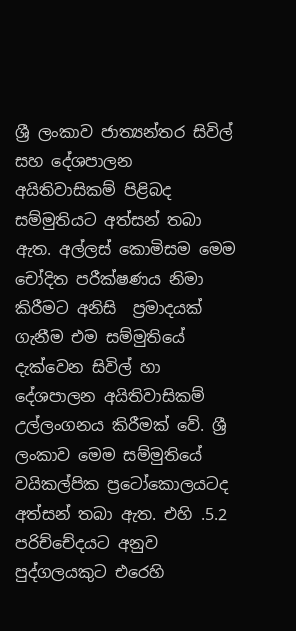ශ්‍රී ලංකාව ජාත්‍යන්තර සිවිල් සහ දේශපාලන අයිතිවාසිකම් පිළිබද සම්මුතියට අත්සන් තබා ඇත. අල්ලස් කොමිසම මෙම චෝදිත පරීක්ෂණය නිමා කිරීමට අනිසි  ප්‍රමාදයක් ගැනීම එම සම්මුතියේ දැක්වෙන සිවිල් හා දේශපාලන අයිතිවාසිකම් උල්ලංගනය කිරීමක් වේ. ශ්‍රී ලංකාව මෙම සම්මුතියේ වයිකල්පික ප්‍රටෝකොලයටද අත්සන් තබා ඇත. එහි .5.2 පරිච්චේදයට අනුව පුද්ගලයකුට එරෙහි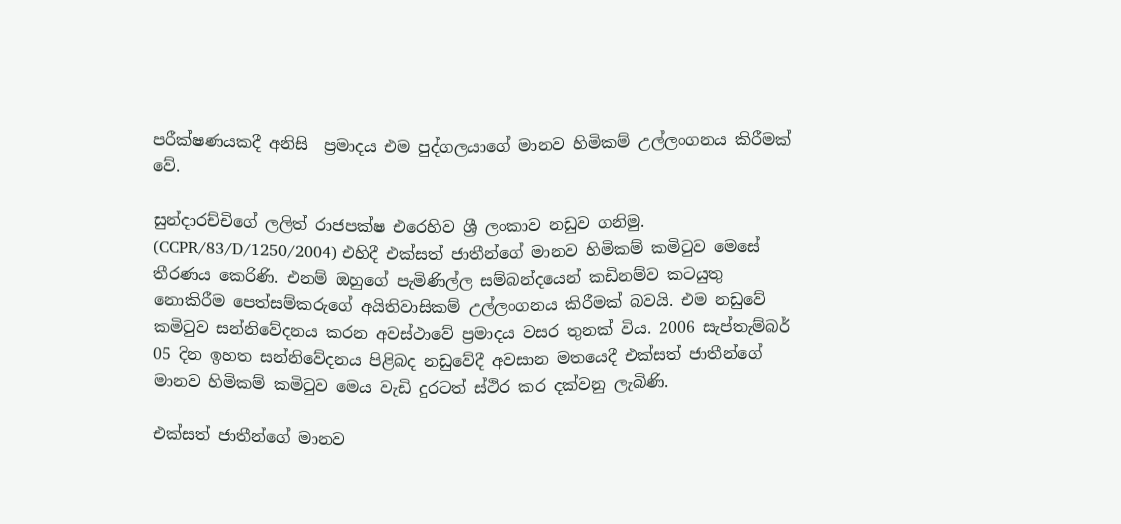පරීක්ෂණයකදී අනිසි  ප්‍රමාදය එම පුද්ගලයාගේ මානව හිමිකම් උල්ලංගනය කිරීමක් වේ.

සුන්දාරච්චිගේ ලලිත් රාජපක්ෂ එරෙහිව ශ්‍රී ලංකාව නඩුව ගනිමු. (CCPR/83/D/1250/2004) එහිදී එක්සත් ජාතීන්ගේ මානව හිමිකම් කමිටුව මෙසේ තීරණය කෙරිණි. එනම් ඔහුගේ පැමිණිල්ල සම්බන්දයෙන් කඩිනම්ව කටයුතු නොකිරීම පෙත්සම්කරුගේ අයිතිවාසිකම් උල්ලංගනය කිරීමක් බවයි. එම නඩුවේ කමිටුව සන්නිවේදනය කරන අවස්ථාවේ ප්‍රමාදය වසර තුනක් විය. 2006 සැප්තැම්බර් 05 දින ඉහත සන්නිවේදනය පිළිබද නඩුවේදී අවසාන මතයෙදී එක්සත් ජාතීන්ගේ මානව හිමිකම් කමිටුව මෙය වැඩි දුරටත් ස්ථිර කර දක්වනු ලැබිණි.

එක්සත් ජාතීන්ගේ මානව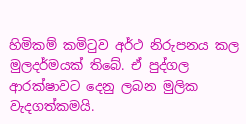හිමිකම් කමිටුව අර්ථ නිරුපනය කල මුලදර්මයක් තිබේ. ඒ පුද්ගල ආරක්ෂාවට දෙනු ලබන මුලික වැදගත්කමයි.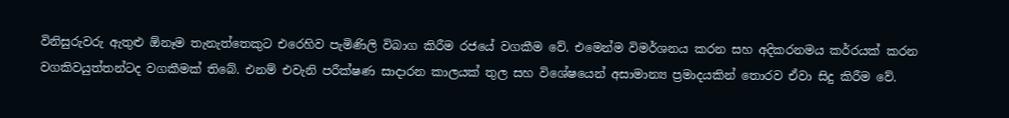විනිසුරුවරු ඇතුළු ඕනෑම තැනැත්තෙකුට එරෙහිව පැමිණිලි විබාග කිරීම රජයේ වගකීම වේ. එමෙන්ම විමර්ශනය කරන සහ අදිකරනමය කර්රයක් කරන වගකිවයුත්තන්ටද වගකීමක් තිබේ. එනම් එවැනි පරීක්ෂණ සාදාරන කාලයක් තුල සහ විශේෂයෙන් අසාමාන්‍ය ප්‍රමාදයකින් තොරව ඒවා සිදු කිරීම වේ.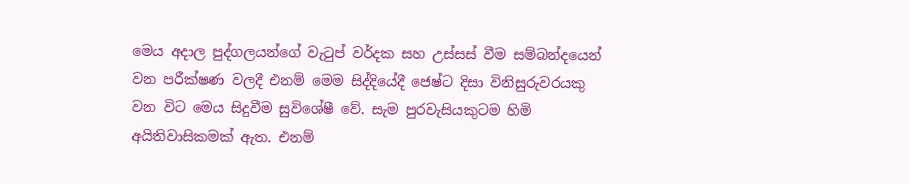මෙය අදාල පුද්ගලයන්ගේ වැටුප් වර්දක සහ උස්සස් වීම සම්බන්දයෙන් වන පරීක්ෂණ වලදී එනම් මෙම සිද්දියේදී ජෙෂ්ට දිසා විනිසුරුවරයකු වන විට මෙය සිදුවීම සුවිශේෂී වේ. සැම පුරවැසියකුටම හිමි අයිතිවාසිකමක් ඇත. එනම්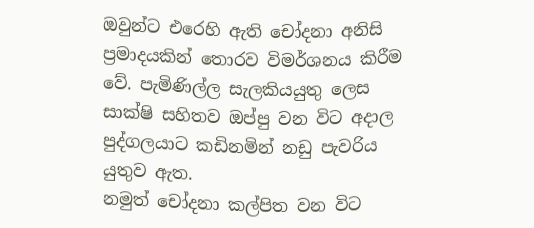ඔවුන්ට එරෙහි ඇති චෝදනා අනිසි  ප්‍රමාදයකින් තොරව විමර්ශනය කිරීම වේ. පැමිණිල්ල සැලකියයුතු ලෙස
සාක්ෂි සහිතව ඔප්පු වන විට අදාල පුද්ගලයාට කඩිනමින් නඩු පැවරිය යුතුව ඇත.
නමුත් චෝදනා කල්පිත වන විට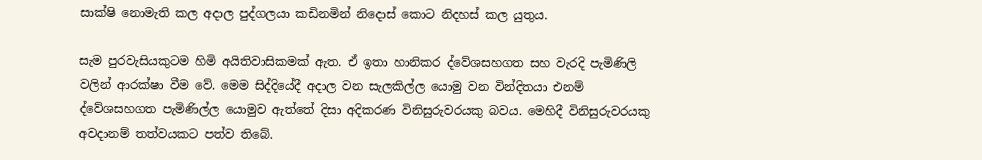සාක්ෂි නොමැති කල අදාල පුද්ගලයා කඩිනමින් නිදොස් කොට නිදහස් කල යුතුය.

සැම පුරවැසියකුටම හිමි අයිතිවාසිකමක් ඇත. ඒ ඉතා හානිකර ද්වේශසහගත සහ වැරදි පැමිණිලි වලින් ආරක්ෂා වීම වේ. මෙම සිද්දියේදී අදාල වන සැලකිල්ල යොමු වන වින්දිතයා එනම් ද්වේශසහගත පැමිණිල්ල යොමුව ඇත්තේ දිසා අදිකරණ විනිසුරුවරයකු බවය. මෙහිදී විනිසුරුවරයකු අවදානම් තත්වයකට පත්ව තිබේ.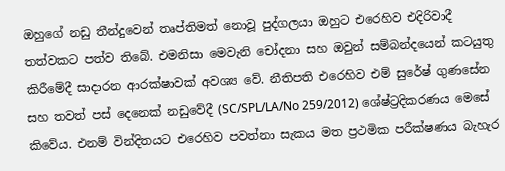ඔහුගේ නඩු තීන්දුවෙන් තෘප්තිමත් නොවූ පුද්ගලයා ඔහුට එරෙහිව එදිරිවාදී තත්වකට පත්ව තිබේ. එමනිසා මෙවැනි චෝදනා සහ ඔවුන් සම්බන්දයෙන් කටයුතු කිරීමේදී සාදාරන ආරක්ෂාවක් අවශ්‍ය වේ. නීතිපති එරෙහිව එම් සුරේෂ් ගුණසේන සහ තවත් පස් දෙනෙක් නඩුවේදී (SC/SPL/LA/No 259/2012) ශේෂ්ට්‍රදිකරණය මෙසේ කිවේය. එනම් වින්දිතයට එරෙහිව පවත්නා සැකය මත ප්‍රථමික පරීක්ෂණය බැහැර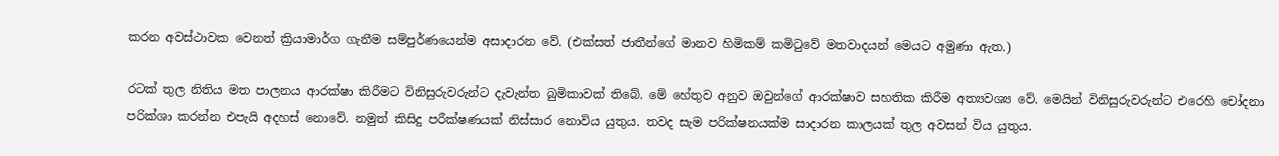කරන අවස්ථාවක වෙනත් ක්‍රියාමාර්ග ගැනීම සම්පුර්ණයෙන්ම අසාදාරන වේ. (එක්සත් ජාතීන්ගේ මානව හිමිකම් කමිටුවේ මතවාදයන් මෙයට අමුණා ඇත.)

රටක් තුල නිතිය මත පාලනය ආරක්ෂා කිරීමට විනිසුරුවරුන්ට දැවැන්ත බුමිකාවක් තිබේ. මේ හේතුව අනුව ඔවුන්ගේ ආරක්ෂාව සහතික කිරීම අත්‍යවශ්‍ය වේ. මෙයින් විනිසුරුවරුන්ට එරෙහි චෝදනා පරික්ශා කරන්න එපැයි අදහස් නොවේ. නමුත් කිසිදු පරීක්ෂණයක් නිස්සාර නොවිය යුතුය. තවද සැම පරික්ෂනයක්ම සාදාරන කාලයක් තුල අවසන් විය යුතුය.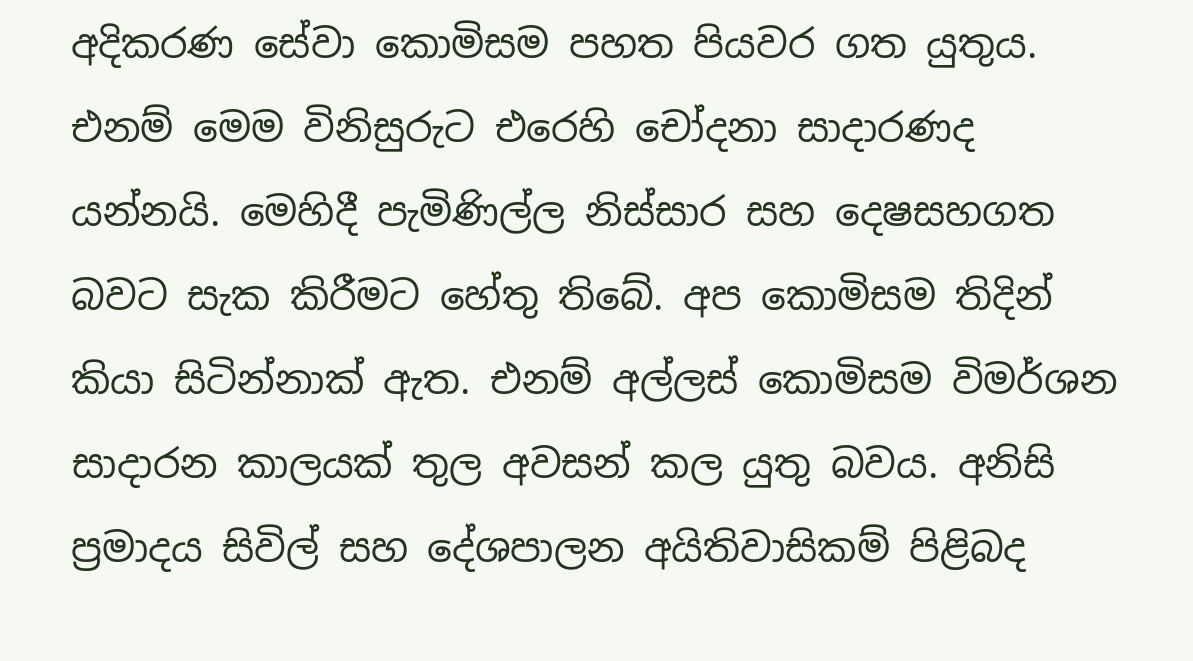අදිකරණ සේවා කොමිසම පහත පියවර ගත යුතුය. එනම් මෙම විනිසුරුට එරෙහි චෝදනා සාදාරණද යන්නයි. මෙහිදී පැමිණිල්ල නිස්සාර සහ දෙෂසහගත බවට සැක කිරීමට හේතු තිබේ. අප කොමිසම තිදින් කියා සිටින්නාක් ඇත. එනම් අල්ලස් කොමිසම විමර්ශන සාදාරන කාලයක් තුල අවසන් කල යුතු බවය. අනිසි ප්‍රමාදය සිවිල් සහ දේශපාලන අයිතිවාසිකම් පිළිබද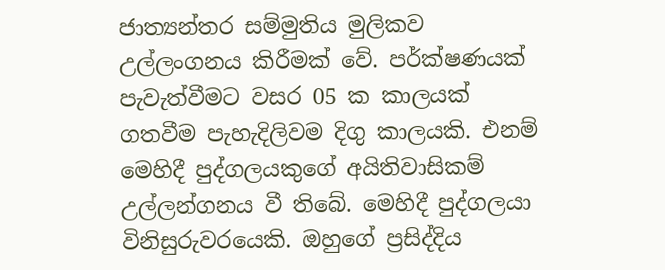ජාත්‍යන්තර සම්මුතිය මුලිකව උල්ලංගනය කිරීමක් වේ. පර්ක්ෂණයක් පැවැත්වීමට වසර 05 ක කාලයක් ගතවීම පැහැදිලිවම දිගු කාලයකි. එනම් මෙහිදී පුද්ගලයකුගේ අයිතිවාසිකම් උල්ලන්ගනය වී තිබේ. මෙහිදී පුද්ගලයා විනිසුරුවරයෙකි. ඔහුගේ ප්‍රසිද්දිය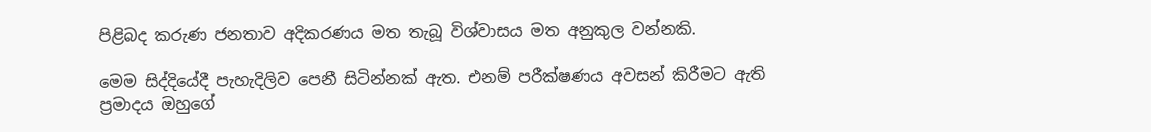පිළිබද කරුණ ජනතාව අදිකරණය මත තැබූ විශ්වාසය මත අනුකුල වන්නකි.

මෙම සිද්දියේදී පැහැදිලිව පෙනී සිටින්නක් ඇත. එනම් පරීක්ෂණය අවසන් කිරීමට ඇති ප්‍රමාදය ඔහුගේ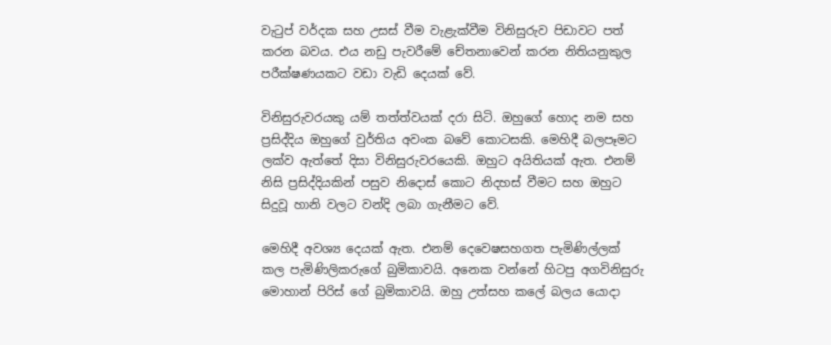වැටුප් වර්දක සහ උසස් වීම වැළැක්වීම විනිසුරුව පිඩාවට පත් කරන බවය. එය නඩු පැවරීමේ චේතනාවෙන් කරන නිතියනුකුල පරීක්ෂණයකට වඩා වැඩි දෙයක් වේ.

විනිසුරුවරයකු යම් තත්ත්වයක් දරා සිටි. ඔහුගේ හොද නම සහ ප්‍රසිද්දිය ඔහුගේ වුර්තිය අවංක බවේ කොටසකි. මෙහිදී බලපෑමට ලක්ව ඇත්තේ දිසා විනිසුරුවරයෙකි. ඔහුට අයිතියක් ඇත. එනම් නිසි ප්‍රසිද්දියකින් පසුව නිදොස් කොට නිදහස් වීමට සහ ඔහුට සිදුවූ හානි වලට වන්දි ලබා ගැනීමට වේ.

මෙහිදී අවශ්‍ය දෙයක් ඇත. එනම් දෙවෙෂසහගත පැමිණිල්ලක් කල පැමිණිලිකරුගේ බුමිකාවයි. අනෙක වන්නේ හිටපු අගවිනිසුරු මොහාන් පිරිස් ගේ බුමිකාවයි. ඔහු උත්සහ කලේ බලය යොදා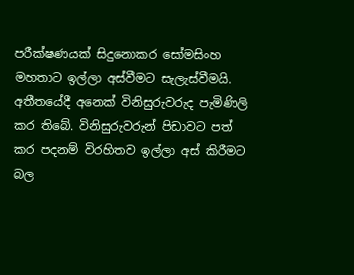පරීක්ෂණයක් සිදුනොකර සෝමසිංහ මහතාට ඉල්ලා අස්වීමට සැලැස්වීමයි. අතීතයේදී අනෙක් විනිසුරුවරුද පැමිණිලි කර තිබේ. විනිසුරුවරුන් පිඩාවට පත් කර පදනම් විරහිතව ඉල්ලා අස් කිරීමට බල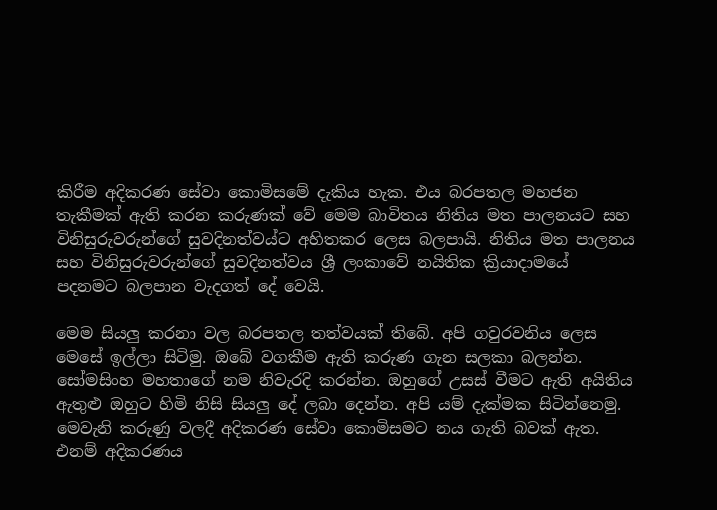කිරීම අදිකරණ සේවා කොමිසමේ දැකිය හැක. එය බරපතල මහජන තැකීමක් ඇති කරන කරුණක් වේ මෙම බාවිතය නිතිය මත පාලනයට සහ විනිසුරුවරුන්ගේ සුවදිනත්වය්ට අහිතකර ලෙස බලපායි. නිතිය මත පාලනය සහ විනිසුරුවරුන්ගේ සුවදිනත්වය ශ්‍රී ලංකාවේ නයිතික ක්‍රියාදාමයේ පදනමට බලපාන වැදගත් දේ වෙයි.

මෙම සියලු කරනා වල බරපතල තත්වයක් තිබේ. අපි ගවුරවනිය ලෙස මෙසේ ඉල්ලා සිටිමු. ඔබේ වගකීම ඇති කරුණ ගැන සලකා බලන්න. සෝමසිංහ මහතාගේ නම නිවැරදි කරන්න. ඔහුගේ උසස් වීමට ඇති අයිතිය ඇතුළු ඔහුට හිමි නිසි සියලු දේ ලබා දෙන්න. අපි යම් දැක්මක සිටින්නෙමු. මෙවැනි කරුණු වලදී අදිකරණ සේවා කොමිසමට නය ගැති බවක් ඇත. එනම් අදිකරණය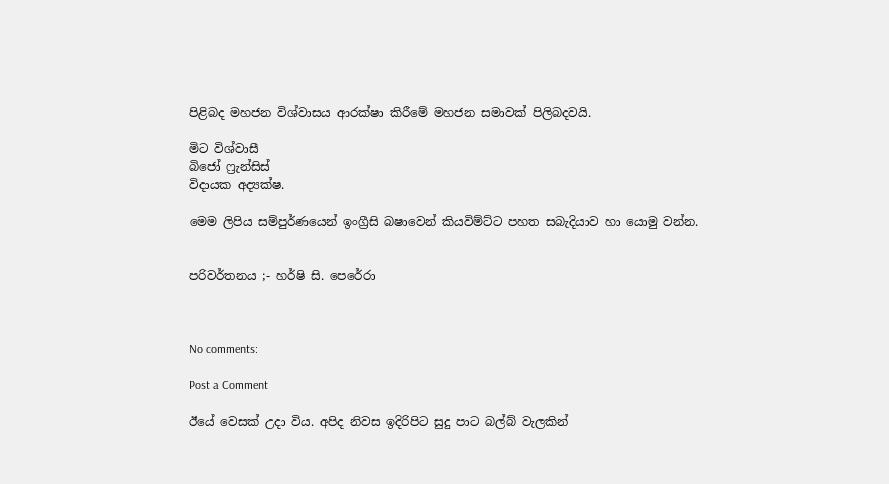පිළිබද මහජන විශ්වාසය ආරක්ෂා කිරීමේ මහජන සමාවක් පිලිබදවයි.

මිට විශ්වාසී
බිජෝ ෆ්‍රැන්සිස්
විදායක අද්‍යක්ෂ.

මෙම ලිපිය සම්පුර්ණයෙන් ඉංග්‍රීසි බෂාවෙන් කියවිම්ට්ට පහත සබැදියාව හා යොමු වන්න.


පරිවර්තනය ;- හර්ෂි සි. පෙරේරා



No comments:

Post a Comment

ඊයේ වෙසක් උදා විය. අපිද නිවස ඉදිරිපිට සුදු පාට බල්බ් වැලකින්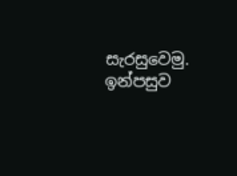සැරසුවෙමු. ඉන්පසුව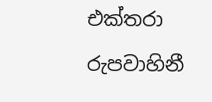එක්තරා රුපවාහිනී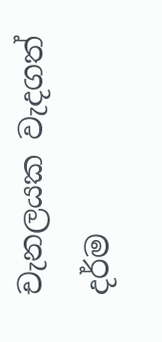චැනලයක වැදගත් දර්ම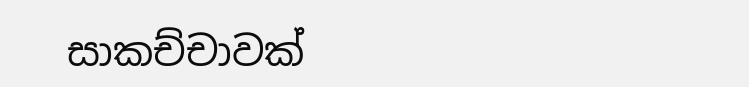සාකච්චාවක්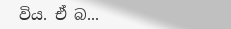විය. ඒ බ...